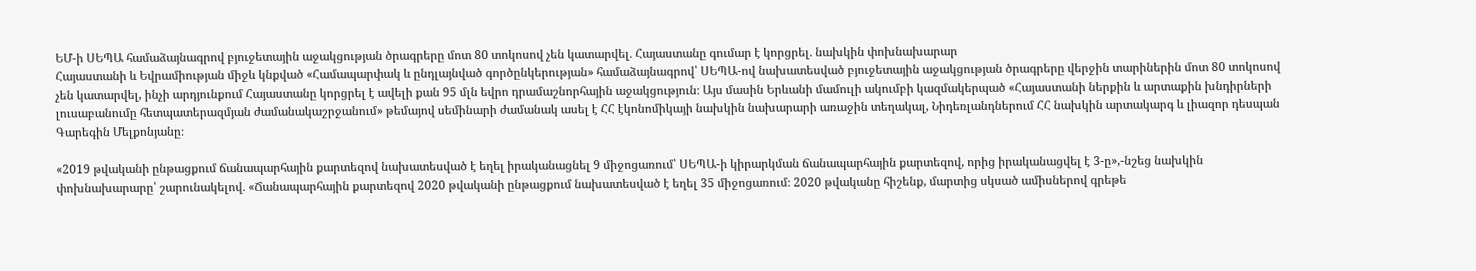ԵՄ-ի ՍԵՊԱ համաձայնագրով բյուջետային աջակցության ծրագրերը մոտ 80 տոկոսով չեն կատարվել․ Հայաստանը գումար է կորցրել․ նախկին փոխնախարար
Հայաստանի և Եվրամիության միջև կնքված «Համապարփակ և ընդլայնված գործընկերության» համաձայնագրով՝ ՍԵՊԱ-ով նախատեսված բյուջետային աջակցության ծրագրերը վերջին տարիներին մոտ 80 տոկոսով չեն կատարվել, ինչի արդյունքում Հայաստանը կորցրել է ավելի քան 95 մլն եվրո դրամաշնորհային աջակցություն։ Այս մասին Երևանի մամուլի ակումբի կազմակերպած «Հայաստանի ներքին և արտաքին խնդիրների լուսաբանումը հետպատերազմյան ժամանակաշրջանում» թեմայով սեմինարի ժամանակ ասել է ՀՀ էկոնոմիկայի նախկին նախարարի առաջին տեղակալ, Նիդեռլանդներում ՀՀ նախկին արտակարգ և լիազոր դեսպան Գարեգին Մելքոնյանը։

«2019 թվականի ընթացքում ճանապարհային քարտեզով նախատեսված է եղել իրականացնել 9 միջոցառում՝ ՍԵՊԱ-ի կիրարկման ճանապարհային քարտեզով, որից իրականացվել է 3-ը»,-նշեց նախկին փոխնախարարը՝ շարունակելով․ «Ճանապարհային քարտեզով 2020 թվականի ընթացքում նախատեսված է եղել 35 միջոցառում։ 2020 թվականը հիշենք, մարտից սկսած ամիսներով գրեթե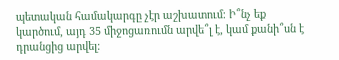պետական համակարգը չէր աշխատում։ Ի՞նչ եք կարծում, այդ 35 միջոցառումն արվե՞լ է, կամ քանի՞սն է դրանցից արվել։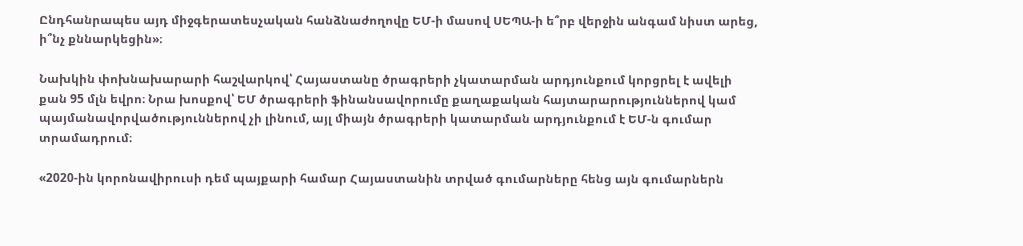Ընդհանրապես այդ միջգերատեսչական հանձնաժողովը ԵՄ-ի մասով ՍԵՊԱ-ի ե՞րբ վերջին անգամ նիստ արեց, ի՞նչ քննարկեցին»։

Նախկին փոխնախարարի հաշվարկով՝ Հայաստանը ծրագրերի չկատարման արդյունքում կորցրել է ավելի քան 95 մլն եվրո։ Նրա խոսքով՝ ԵՄ ծրագրերի ֆինանսավորումը քաղաքական հայտարարություններով կամ պայմանավորվածություններով չի լինում, այլ միայն ծրագրերի կատարման արդյունքում է ԵՄ-ն գումար տրամադրում։

«2020-ին կորոնավիրուսի դեմ պայքարի համար Հայաստանին տրված գումարները հենց այն գումարներն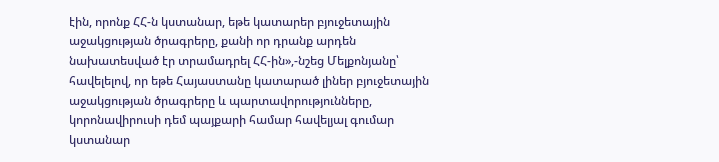էին, որոնք ՀՀ-ն կստանար, եթե կատարեր բյուջետային աջակցության ծրագրերը, քանի որ դրանք արդեն նախատեսված էր տրամադրել ՀՀ-ին»,-նշեց Մելքոնյանը՝ հավելելով, որ եթե Հայաստանը կատարած լիներ բյուջետային աջակցության ծրագրերը և պարտավորությունները, կորոնավիրուսի դեմ պայքարի համար հավելյալ գումար կստանար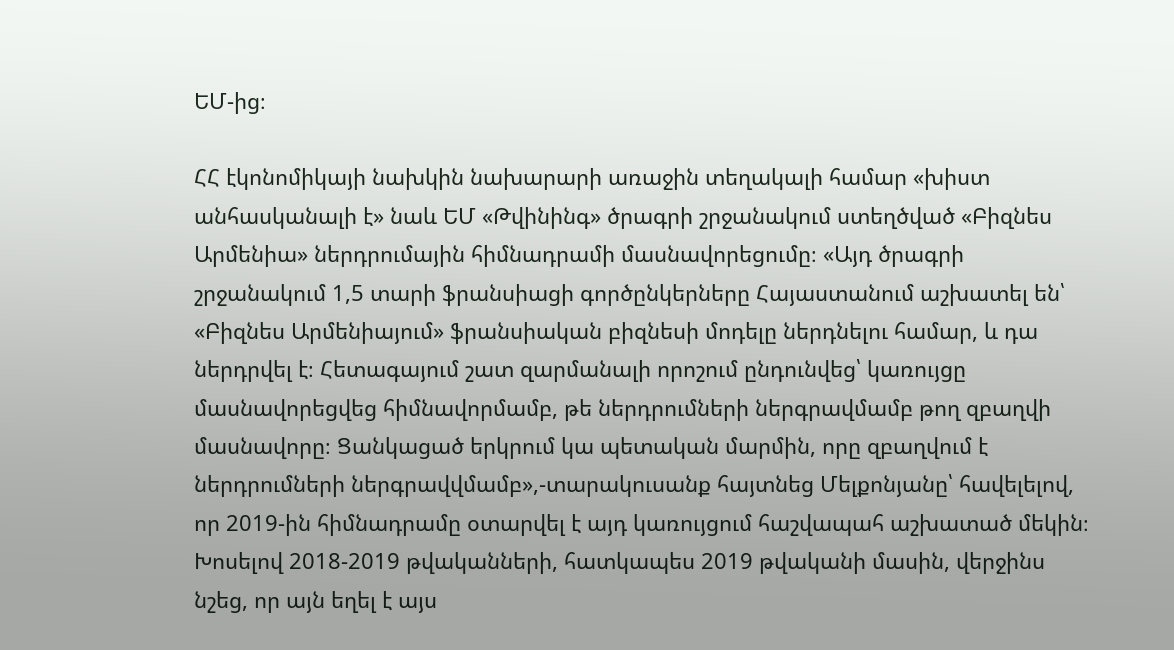ԵՄ-ից։

ՀՀ էկոնոմիկայի նախկին նախարարի առաջին տեղակալի համար «խիստ անհասկանալի է» նաև ԵՄ «Թվինինգ» ծրագրի շրջանակում ստեղծված «Բիզնես Արմենիա» ներդրումային հիմնադրամի մասնավորեցումը։ «Այդ ծրագրի շրջանակում 1,5 տարի ֆրանսիացի գործընկերները Հայաստանում աշխատել են՝ «Բիզնես Արմենիայում» ֆրանսիական բիզնեսի մոդելը ներդնելու համար, և դա ներդրվել է։ Հետագայում շատ զարմանալի որոշում ընդունվեց՝ կառույցը մասնավորեցվեց հիմնավորմամբ, թե ներդրումների ներգրավմամբ թող զբաղվի մասնավորը։ Ցանկացած երկրում կա պետական մարմին, որը զբաղվում է ներդրումների ներգրավվմամբ»,-տարակուսանք հայտնեց Մելքոնյանը՝ հավելելով, որ 2019-ին հիմնադրամը օտարվել է այդ կառույցում հաշվապահ աշխատած մեկին։
Խոսելով 2018-2019 թվականների, հատկապես 2019 թվականի մասին, վերջինս նշեց, որ այն եղել է այս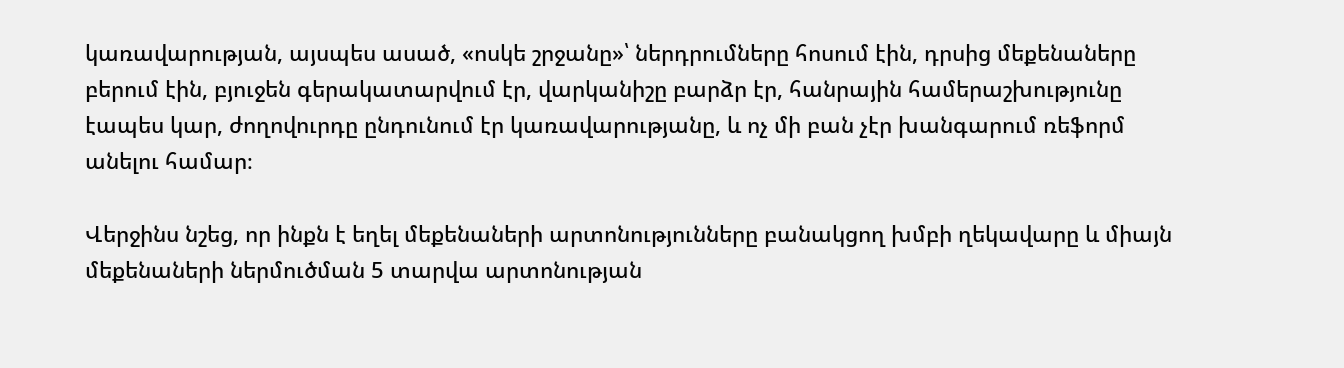կառավարության, այսպես ասած, «ոսկե շրջանը»՝ ներդրումները հոսում էին, դրսից մեքենաները բերում էին, բյուջեն գերակատարվում էր, վարկանիշը բարձր էր, հանրային համերաշխությունը էապես կար, ժողովուրդը ընդունում էր կառավարությանը, և ոչ մի բան չէր խանգարում ռեֆորմ անելու համար։

Վերջինս նշեց, որ ինքն է եղել մեքենաների արտոնությունները բանակցող խմբի ղեկավարը և միայն մեքենաների ներմուծման 5 տարվա արտոնության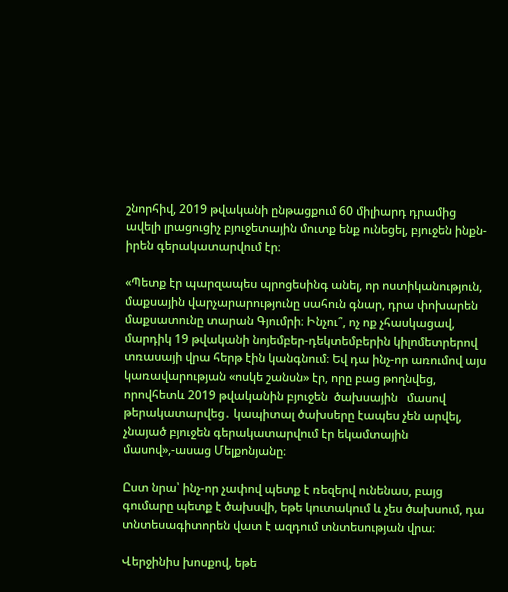շնորհիվ, 2019 թվականի ընթացքում 60 միլիարդ դրամից ավելի լրացուցիչ բյուջետային մուտք ենք ունեցել, բյուջեն ինքն-իրեն գերակատարվում էր։

«Պետք էր պարզապես պրոցեսինգ անել, որ ոստիկանություն, մաքսային վարչարարությունը սահուն գնար, դրա փոխարեն մաքսատունը տարան Գյումրի։ Ինչու՞, ոչ ոք չհասկացավ, մարդիկ 19 թվականի նոյեմբեր-դեկտեմբերին կիլոմետրերով տռասայի վրա հերթ էին կանգնում։ Եվ դա ինչ-որ առումով այս կառավարության «ոսկե շանսն» էր, որը բաց թողնվեց, որովհետև 2019 թվականին բյուջեն  ծախսային   մասով թերակատարվեց․ կապիտալ ծախսերը էապես չեն արվել, չնայած բյուջեն գերակատարվում էր եկամտային մասով»,-ասաց Մելքոնյանը։

Ըստ նրա՝ ինչ-որ չափով պետք է ռեզերվ ունենաս, բայց գումարը պետք է ծախսվի, եթե կուտակում և չես ծախսում, դա տնտեսագիտորեն վատ է ազդում տնտեսության վրա։

Վերջինիս խոսքով, եթե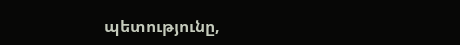պետությունը,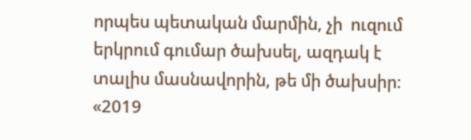որպես պետական մարմին, չի  ուզում երկրում գումար ծախսել, ազդակ է տալիս մասնավորին, թե մի ծախսիր։ «2019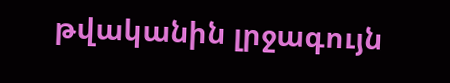թվականին լրջագույն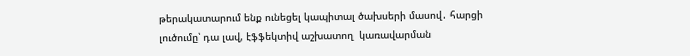թերակատարում ենք ունեցել կապիտալ ծախսերի մասով․ հարցի լուծումը՝ դա լավ, էֆֆեկտիվ աշխատող  կառավարման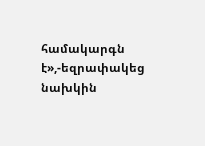համակարգն է»,-եզրափակեց նախկին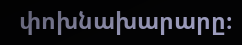փոխնախարարը։